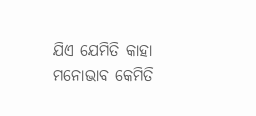ଯିଏ ଯେମିତି କାହା ମନୋଭାବ କେମିତି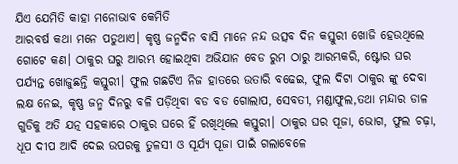ଯିଏ ଯେମିତି କାହା ମନୋଭାବ କେମିତି
ଆରବର୍ଷ କଥା ମନେ ପଡୁଥାଏ। କୃଷ୍ଣ ଜନ୍ମଦିନ ବାସି ମାନେ ନନ୍ଦ ଉତ୍ସବ ଦିନ କସ୍ତୁରୀ ଖୋଜି ହେଉଥିଲେ ଗୋଟେ କଣ। ଠାକୁର ଘରୁ ଆରମ୍ଭ ହୋଇଥିବା ଅଭିଯାନ ବେଡ ରୁମ ଠାରୁ ଆରମ୍ଭକରି, ଷ୍ଟୋର ଘର ପର୍ଯ୍ୟନ୍ତ ଖୋଜୁଛନ୍ତି କସ୍ତୁରୀ। ଫୁଲ ଗଛଟିଏ ନିଜ ହାତରେ ଉତାରି ବଢେଇ, ଫୁଲ ଦିଟା ଠାକୁର ଙ୍କୁ ଦେବା ଲକ୍ଷ ନେଇ, କୃଷ୍ଣ ଜନ୍ମ ଦିନରୁ ବଳି ପଡ଼ିଥିବା ବଡ ବଡ ଗୋଲାପ, ସେବତୀ, ମଣ୍ଡାଫୁଲ,ତଥା ମନ୍ଦାର ଡାଳ ଗୁଡିକୁ ଅତି ଯତ୍ନ ସହକାରେ ଠାକୁର ଘରେ ହିଁ ରଖିଥିଲେ କସ୍ତୁରୀ। ଠାକୁର ଘର ପୂଜା, ଭୋଗ, ଫୁଲ ଚଢ଼ା, ଧୂପ ଦୀପ ଆଦି ଦେଇ ଉପରକୁ ତୁଳସୀ ଓ ସୂର୍ଯ୍ୟ ପୂଜା ପାଇଁ ଗଲାବେଳେ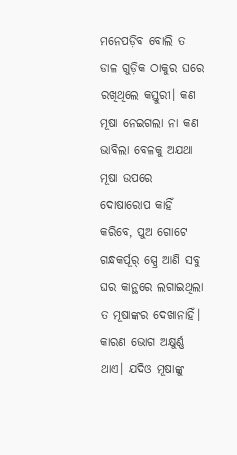ମନେପଡ଼ିବ ବୋଲି ତ ଡାଳ ଗୁଡ଼ିକ ଠାକୁର ଘରେ ରଖିଥିଲେ କସ୍ତୁରୀ। କଣ ମୂଷା ନେଇଗଲା ନା କଣ ଭାବିଲା ବେଳକୁ ଅଯଥା ମୂଷା ଉପରେ ଦୋଷାରୋପ କାହିଁ କରିବେ, ପୁଅ ଗୋଟେ ଗନ୍ଧକର୍ପୂର୍ ସ୍ପ୍ରେ ଆଣି ସବୁ ଘର କାନ୍ଥରେ ଲଗାଇଥିଲା ତ ମୂଷାଙ୍କର ଦେଖାନାହିଁ। କାରଣ ଭୋଗ ଅକ୍ଷୁର୍ଣ୍ଣ ଥାଏ। ଯଦିଓ ମୂଷାଙ୍କୁ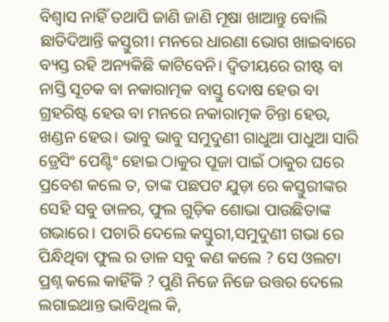ବିଶ୍ୱାସ ନାହିଁ ତଥାପି ଜାଣି ଜାଣି ମୂଷା ଖାଆନ୍ତୁ ବୋଲି ଛାଡିଦିଆନ୍ତି କସ୍ତୁରୀ। ମନରେ ଧାରଣା ଭୋଗ ଖାଇବାରେ ବ୍ୟସ୍ତ ରହି ଅନ୍ୟକିଛି କାଟିବେନି। ଦ୍ଵିତୀୟରେ ରୀଷ୍ଟ ବା ନାସ୍ତି ସୂଚକ ବା ନକାରାତ୍ମକ ବାସ୍ତୁ ଦୋଷ ହେଉ ବା ଗ୍ରହରିଷ୍ଟ ହେଉ ବା ମନରେ ନକାରାତ୍ମକ ଚିନ୍ତା ହେଉ, ଖଣ୍ଡନ ହେଉ। ଭାବୁ ଭାବୁ ସମୁଦୁଣୀ ଗାଧୁଆ ପାଧୁଆ ସାରି ଡ୍ରେସିଂ ପେଣ୍ଟିଂ ହୋଇ ଠାକୁର ପୂଜା ପାଇଁ ଠାକୁର ଘରେ ପ୍ରବେଶ କଲେ ତ, ତାଙ୍କ ପଛପଟ ଯୁଡ଼ା ରେ କସ୍ତୁରୀଙ୍କର ସେହି ସବୁ ଡାଳର, ଫୁଲ ଗୁଡ଼ିକ ଶୋଭା ପାଉଛିତାଙ୍କ ଗଭାରେ। ପଚାରି ଦେଲେ କସ୍ତୁରୀ,ସମୁଦୁଣୀ ଗଭା ରେ ପିନ୍ଧିଥିବା ଫୁଲ ର ଡାଳ ସବୁ କଣ କଲେ ? ସେ ଓଲଟା ପ୍ରଶ୍ନ କଲେ କାହିଁକି ? ପୁଣି ନିଜେ ନିଜେ ଉତ୍ତର ଦେଲେ ଲଗାଇଥାନ୍ତ ଭାବିଥିଲ କି,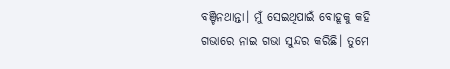ବଞ୍ଚିନଥାନ୍ତା। ମୁଁ ସେଇଥିପାଇଁ ବୋହୂକୁ କହି ଗଭାରେ ନାଇ ଗଭା ସୁନ୍ଦର କରିଛି। ତୁମେ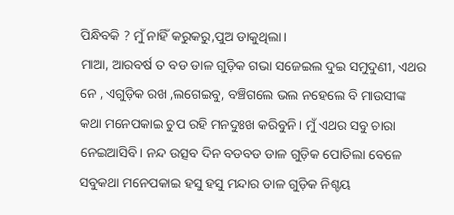ପିନ୍ଧିବକି ? ମୁଁ ନାହିଁ କରୁକରୁ,ପୁଅ ଡାକୁଥିଲା।
ମାଆ, ଆରବର୍ଷ ତ ବଡ ଡାଳ ଗୁଡ଼ିକ ଗଭା ସଜେଇଲ ଦୁଇ ସମୁଦୁଣୀ, ଏଥର ନେ , ଏଗୁଡ଼ିକ ରଖ ,ଲଗେଇବୁ, ବଞ୍ଚିଗଲେ ଭଲ ନହେଲେ ବି ମାଉସୀଙ୍କ କଥା ମନେପକାଇ ଚୁପ ରହି ମନଦୁଃଖ କରିବୁନି। ମୁଁ ଏଥର ସବୁ ଚାରା ନେଇଆସିବି। ନନ୍ଦ ଉତ୍ସବ ଦିନ ବଡବଡ ଡାଳ ଗୁଡ଼ିକ ପୋତିଲା ବେଳେ ସବୁକଥା ମନେପକାଇ ହସୁ ହସୁ ମନ୍ଦାର ଡାଳ ଗୁଡ଼ିକ ନିଶ୍ଚୟ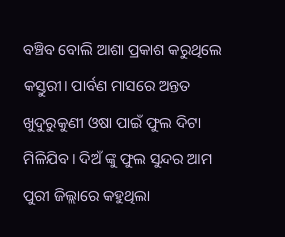ବଞ୍ଚିବ ବୋଲି ଆଶା ପ୍ରକାଶ କରୁଥିଲେ କସ୍ତୁରୀ। ପାର୍ବଣ ମାସରେ ଅନ୍ତତ ଖୁଦୁରୁକୁଣୀ ଓଷା ପାଇଁ ଫୁଲ ଦିଟା ମିଳିଯିବ। ଦିଅଁ ଙ୍କୁ ଫୁଲ ସୁନ୍ଦର ଆମ ପୁରୀ ଜିଲ୍ଲାରେ କହୁଥିଲା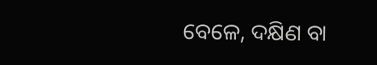ବେଳେ, ଦକ୍ଷିଣ ବା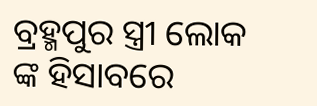ବ୍ରହ୍ମପୁର ସ୍ତ୍ରୀ ଲୋକ ଙ୍କ ହିସାବରେ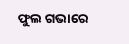ଫୁଲ ଗଭାରେ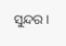ସୁନ୍ଦର।